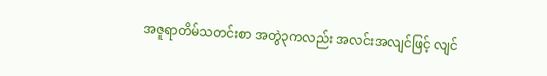အဇူရာတိမ်သတင်းစာ အတွဲ၃ကလည်း အလင်းအလျင်ဖြင့် လျင်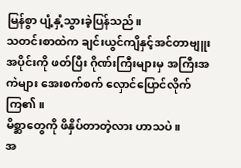မြန်စွာ ပျံ့နှံ့သွားခဲ့ပြန်သည်။
သတင်းစာထဲက ချင်းယွင်ကျိနှင့်အင်တာဗျူးအပိုင်းကို ဖတ်ပြီး ဂိုဏ်းကြီးများမှ အကြီးအကဲများ အေးစက်စက် လှောင်ပြောင်လိုက်ကြ၏။
မိစ္ဆာတွေကို ဖိနှိပ်တာတဲ့လား ဟာသပဲ။
အ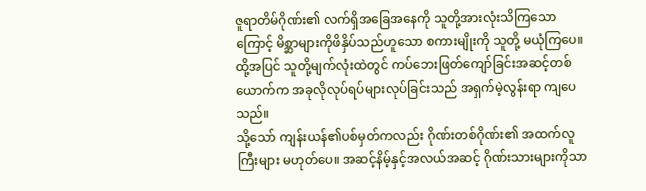ဇူရာတိမ်ဂိုဏ်း၏ လက်ရှိအခြေအနေကို သူတို့အားလုံးသိကြသောကြောင့် မိစ္ဆာများကိုဖိနှိပ်သည်ဟူသော စကားမျိုးကို သူတို့ မယုံကြပေ။ ထို့အပြင် သူတို့မျက်လုံးထဲတွင် ကပ်ဘေးဖြတ်ကျော်ခြင်းအဆင့်တစ်ယောက်က အခုလိုလုပ်ရပ်များလုပ်ခြင်းသည် အရှက်မဲ့လွန်းရာ ကျပေသည်။
သို့သော် ကျန်းယန်၏ပစ်မှတ်ကလည်း ဂိုဏ်းတစ်ဂိုဏ်း၏ အထက်လူကြီးများ မဟုတ်ပေ။ အဆင့်နိမ့်နှင့်အလယ်အဆင့် ဂိုဏ်းသားများကိုသာ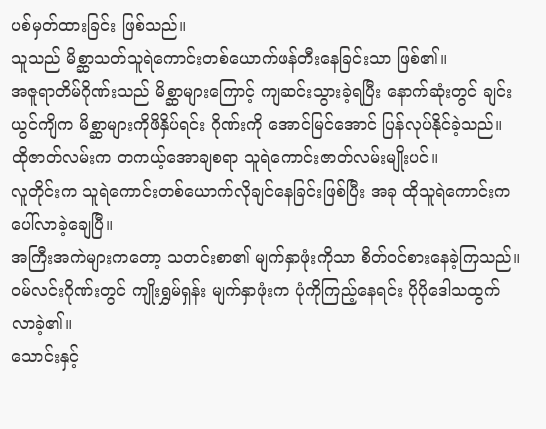ပစ်မှတ်ထားခြင်း ဖြစ်သည်။
သူသည် မိစ္ဆာသတ်သူရဲကောင်းတစ်ယောက်ဖန်တီးနေခြင်းသာ ဖြစ်၏။
အဇူရာတိမ်ဂိုဏ်းသည် မိစ္ဆာများကြောင့် ကျဆင်းသွားခဲ့ရပြီး နောက်ဆုံးတွင် ချင်းယွင်ကျိက မိစ္ဆာများကိုဖိနှိပ်ရင်း ဂိုဏ်းကို အောင်မြင်အောင် ပြန်လုပ်နိုင်ခဲ့သည်။ ထိုဇာတ်လမ်းက တကယ့်အောချစရာ သူရဲကောင်းဇာတ်လမ်းမျိုးပင်။
လူတိုင်းက သူရဲကောင်းတစ်ယောက်လိုချင်နေခြင်းဖြစ်ပြီး အခု ထိုသူရဲကောင်းက ပေါ်လာခဲ့ချေပြီ။
အကြီးအကဲများကတော့ သတင်းစာ၏ မျက်နှာဖုံးကိုသာ စိတ်၀င်စားနေခဲ့ကြသည်။
၀မ်လင်းဂိုဏ်းတွင် ကျိုးရွှမ်ရှန်း မျက်နှာဖုံးက ပုံကိုကြည့်နေရင်း ပိုပိုဒေါသထွက်လာခဲ့၏။
သောင်းနှင့်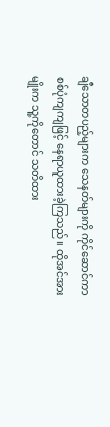ချီသောတပည့်များက သေနတ်များကို ကိုင်ဆောင်ကာ စစ်ပုံကျကျဖြင့် နေရာယူထားခဲ့ကြသည်။ ထိုအင်အားမျိုးက သူ့ကိုတောင် သတိထား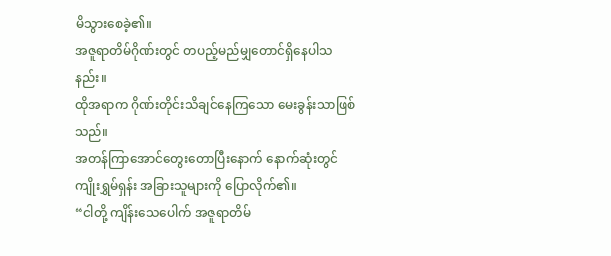မိသွားစေခဲ့၏။
အဇူရာတိမ်ဂိုဏ်းတွင် တပည့်မည်မျှတောင်ရှိနေပါသနည်း။
ထိုအရာက ဂိုဏ်းတိုင်းသိချင်နေကြသော မေးခွန်းသာဖြစ်သည်။
အတန်ကြာအောင်တွေးတောပြီးနောက် နောက်ဆုံးတွင် ကျိုးရွှမ်ရှန်း အခြားသူများကို ပြောလိုက်၏။
“ငါတို့ ကျိန်းသေပေါက် အဇူရာတိမ်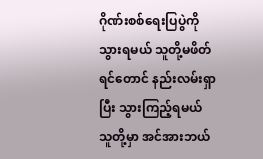ဂိုဏ်းစစ်ရေးပြပွဲကို သွားရမယ် သူတို့မဖိတ်ရင်တောင် နည်းလမ်းရှာပြီး သွားကြည့်ရမယ် သူတို့မှာ အင်အားဘယ်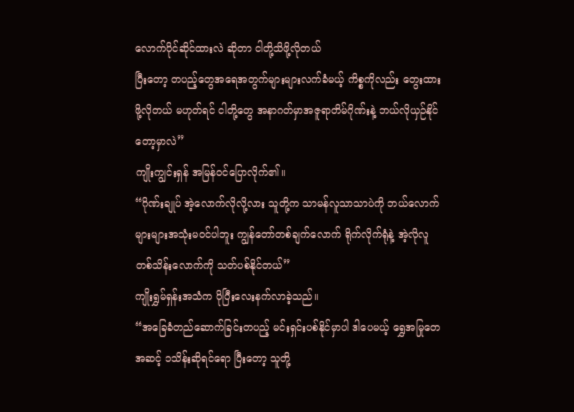လောက်ပိုင်ဆိုင်ထားလဲ ဆိုတာ ငါတို့သိဖို့လိုတယ်
ပြီးတော့ တပည့်တွေအရေအတွက်များများလက်ခံမယ့် ကိစ္စကိုလည်း တွေးထားဖို့လိုတယ် မဟုတ်ရင် ငါတို့တွေ အနာဂတ်မှာအဇူရာတိမ်ဂိုဏ်းနဲ့ ဘယ်လိုယှဉ်နိုင်တော့မှာလဲ”
ကျိုးကျွင်းရှန် အမြန်၀င်ပြောလိုက်၏။
“ဂိုဏ်းချုပ် အဲ့လောက်လိုလို့လား သူတို့က သာမန်လူသာသာပဲကို ဘယ်လောက်များများအသုံးမ၀င်ပါဘူး ကျွန်တော်တစ်ချက်လောက် ရိုက်လိုက်ရုံနဲ့ အဲ့လိုလူ တစ်သိန်းလောက်ကို သတ်ပစ်နိုင်တယ်”
ကျိုးရွှမ်ရှန်းအသံက ပိုပြီးလေးနက်လာခဲ့သည်။
“အခြေခံတည်ဆောက်ခြင်းတပည့် မင်းရှင်းပစ်နိုင်မှာပါ ဒါပေမယ့် ရွှေအမြုတေအဆင့် ၁သိန်းဆိုရင်ရော ပြီးတော့ သူတို့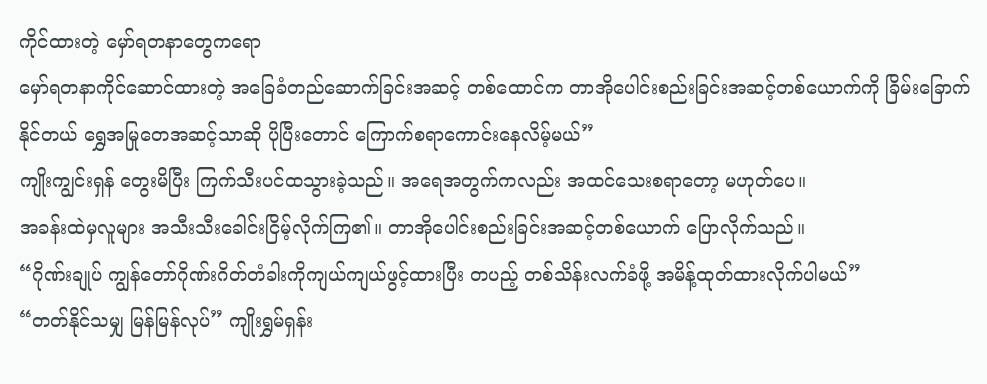ကိုင်ထားတဲ့ မှော်ရတနာတွေကရော
မှော်ရတနာကိုင်ဆောင်ထားတဲ့ အခြေခံတည်ဆောက်ခြင်းအဆင့် တစ်ထောင်က တာအိုပေါင်းစည်းခြင်းအဆင့်တစ်ယောက်ကို ခြိမ်းခြောက်နိုင်တယ် ရွှေအမြုတေအဆင့်သာဆို ပိုပြီးတောင် ကြောက်စရာကောင်းနေလိမ့်မယ်”
ကျိုးကျွင်းရှန် တွေးမိပြီး ကြက်သီးပင်ထသွားခဲ့သည်။ အရေအတွက်ကလည်း အထင်သေးစရာတော့ မဟုတ်ပေ။
အခန်းထဲမှလူများ အသီးသီးခေါင်းငြိမ့်လိုက်ကြ၏။ တာအိုပေါင်းစည်းခြင်းအဆင့်တစ်ယောက် ပြောလိုက်သည်။
“ဂိုဏ်းချုပ် ကျွန်တော်ဂိုဏ်းဂိတ်တံခါးကိုကျယ်ကျယ်ဖွင့်ထားပြီး တပည့် တစ်သိန်းလက်ခံဖို့ အမိန့်ထုတ်ထားလိုက်ပါမယ်”
“တတ်နိုင်သမျှ မြန်မြန်လုပ်” ကျိုးရွှမ်ရှန်း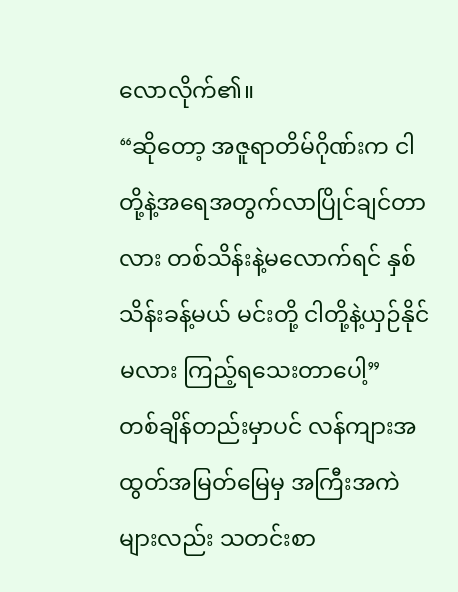လောလိုက်၏။
“ဆိုတော့ အဇူရာတိမ်ဂိုဏ်းက ငါတို့နဲ့အရေအတွက်လာပြိုင်ချင်တာလား တစ်သိန်းနဲ့မလောက်ရင် နှစ်သိန်းခန့်မယ် မင်းတို့ ငါတို့နဲ့ယှဉ်နိုင်မလား ကြည့်ရသေးတာပေါ့”
တစ်ချိန်တည်းမှာပင် လန်ကျားအထွတ်အမြတ်မြေမှ အကြီးအကဲများလည်း သတင်းစာ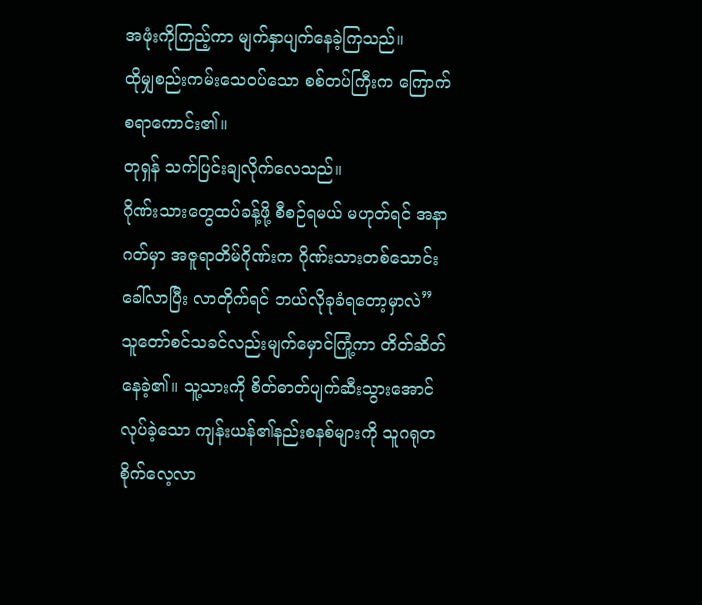အဖုံးကိုကြည့်ကာ မျက်နှာပျက်နေခဲ့ကြသည်။
ထိုမျှစည်းကမ်းသေ၀ပ်သော စစ်တပ်ကြီးက ကြောက်စရာကောင်း၏။
တုရှန် သက်ပြင်းချလိုက်လေသည်။
ဂိုဏ်းသားတွေထပ်ခန့်ဖို့ စီစဉ်ရမယ် မဟုတ်ရင် အနာဂတ်မှာ အဇူရာတိမ်ဂိုဏ်းက ဂိုဏ်းသားတစ်သောင်းခေါ်လာပြီး လာတိုက်ရင် ဘယ်လိုခုခံရတော့မှာလဲ”
သူတော်စင်သခင်လည်းမျက်မှောင်ကြုံ့ကာ တိတ်ဆိတ်နေခဲ့၏။ သူ့သားကို စိတ်ဓာတ်ပျက်ဆီးသွားအောင်လုပ်ခဲ့သော ကျန်းယန်၏နည်းစနစ်များကို သူဂရုတစိုက်လေ့လာ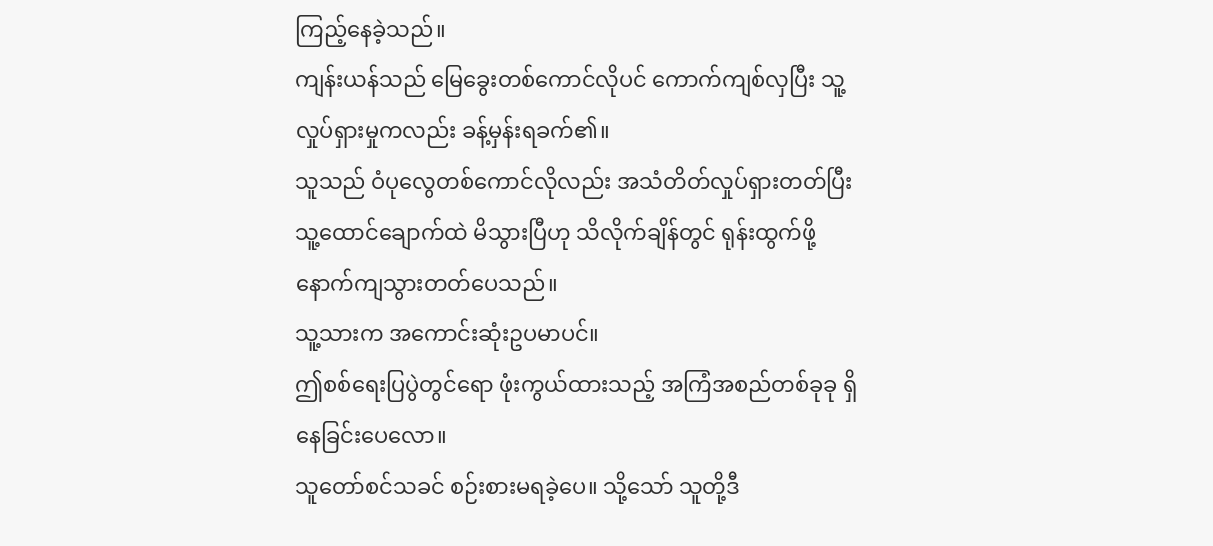ကြည့်နေခဲ့သည်။
ကျန်းယန်သည် မြေခွေးတစ်ကောင်လိုပင် ကောက်ကျစ်လှပြီး သူ့လှုပ်ရှားမှုကလည်း ခန့်မှန်းရခက်၏။
သူသည် ဝံပုလွေတစ်ကောင်လိုလည်း အသံတိတ်လှုပ်ရှားတတ်ပြီး သူ့ထောင်ချောက်ထဲ မိသွားပြီဟု သိလိုက်ချိန်တွင် ရုန်းထွက်ဖို့ နောက်ကျသွားတတ်ပေသည်။
သူ့သားက အကောင်းဆုံးဥပမာပင်။
ဤစစ်ရေးပြပွဲတွင်ရော ဖုံးကွယ်ထားသည့် အကြံအစည်တစ်ခုခု ရှိနေခြင်းပေလော။
သူတော်စင်သခင် စဉ်းစားမရခဲ့ပေ။ သို့သော် သူတို့ဒီ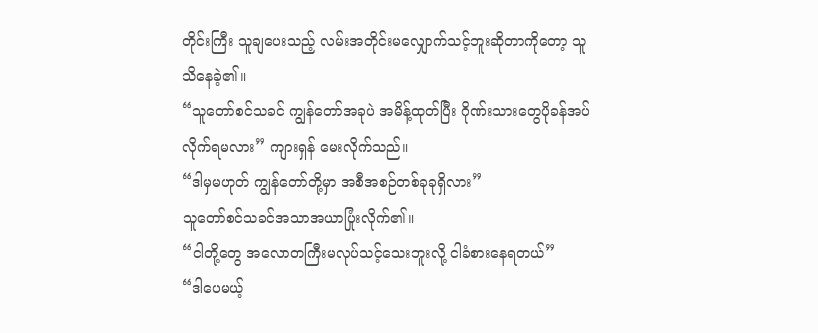တိုင်းကြီး သူချပေးသည့် လမ်းအတိုင်းမလျှောက်သင့်ဘူးဆိုတာကိုတော့ သူသိနေခဲ့၏။
“သူတော်စင်သခင် ကျွန်တော်အခုပဲ အမိန့်ထုတ်ပြီး ဂိုဏ်းသားတွေပိုခန်အပ်လိုက်ရမလား” ကျားရှန် မေးလိုက်သည်။
“ဒါမှမဟုတ် ကျွန်တော်တို့မှာ အစီအစဉ်တစ်ခုခုရှိလား”
သူတော်စင်သခင်အသာအယာပြုံးလိုက်၏။
“ငါတို့တွေ အလောတကြီးမလုပ်သင့်သေးဘူးလို့ ငါခံစားနေရတယ်”
“ဒါပေမယ့်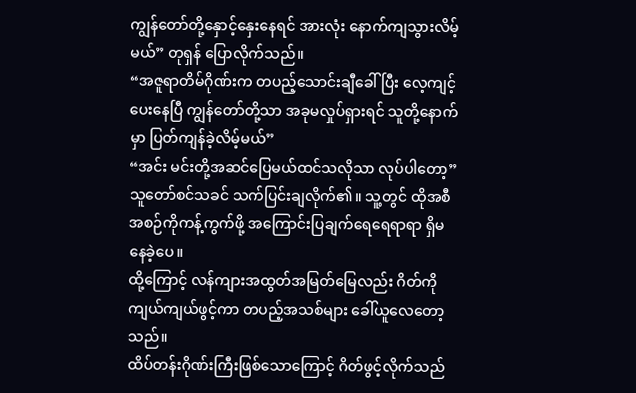ကျွန်တော်တို့နှောင့်နှေးနေရင် အားလုံး နောက်ကျသွားလိမ့်မယ်” တုရှန် ပြောလိုက်သည်။
“အဇူရာတိမ်ဂိုဏ်းက တပည့်သောင်းချီခေါ်ပြီး လေ့ကျင့်ပေးနေပြီ ကျွန်တော်တို့သာ အခုမလှုပ်ရှားရင် သူတို့နောက်မှာ ပြတ်ကျန်ခဲ့လိမ့်မယ်”
“အင်း မင်းတို့အဆင်ပြေမယ်ထင်သလိုသာ လုပ်ပါတော့” သူတော်စင်သခင် သက်ပြင်းချလိုက်၏။ သူ့တွင် ထိုအစီအစဉ်ကိုကန့်ကွက်ဖို့ အကြောင်းပြချက်ရေရေရာရာ ရှိမနေခဲ့ပေ။
ထို့ကြောင့် လန်ကျားအထွတ်အမြတ်မြေလည်း ဂိတ်ကိုကျယ်ကျယ်ဖွင့်ကာ တပည့်အသစ်များ ခေါ်ယူလေတော့သည်။
ထိပ်တန်းဂိုဏ်းကြီးဖြစ်သောကြောင့် ဂိတ်ဖွင့်လိုက်သည်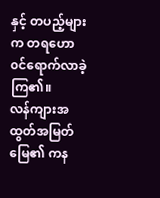နှင့် တပည့်များက တရဟော ၀င်ရောက်လာခဲ့ကြ၏။
လန်ကျားအထွတ်အမြတ်မြေ၏ ကန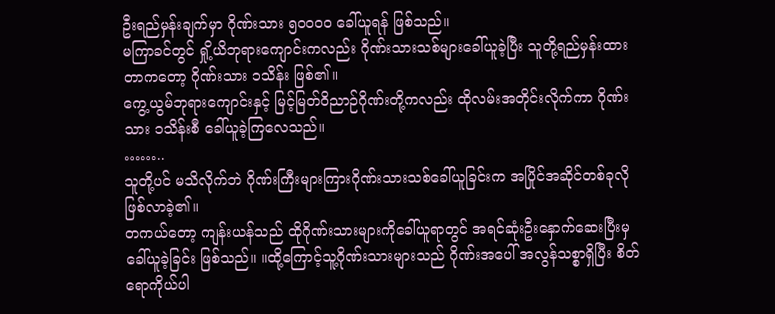ဦးရည်မှန်းချက်မှာ ဂိုဏ်းသား ၅၀၀၀၀ ခေါ်ယူရန် ဖြစ်သည်။
မကြာခင်တွင် ရှို့ယိဘုရားကျောင်းကလည်း ဂိုဏ်းသားသစ်များခေါ်ယူခဲ့ပြီး သူတို့ရည်မှန်းထားတာကတော့ ဂိုဏ်းသား ၁သိန်း ဖြစ်၏။
ကွေ့ယွမ်ဘုရားကျောင်းနှင့် မြင့်မြတ်ဝိညာဉ်ဂိုဏ်းတို့ကလည်း ထိုလမ်းအတိုင်းလိုက်ကာ ဂိုဏ်းသား ၁သိန်းစီ ခေါ်ယူခဲ့ကြလေသည်။
……..
သူတို့ပင် မသိလိုက်ဘဲ ဂိုဏ်းကြီးများကြားဂိုဏ်းသားသစ်ခေါ်ယူခြင်းက အပြိုင်အဆိုင်တစ်ခုလို ဖြစ်လာခဲ့၏။
တကယ်တော့ ကျန်းယန်သည် ထိုဂိုဏ်းသားများကိုခေါ်ယူရာတွင် အရင်ဆုံးဦးနှောက်ဆေးပြီးမှ ခေါ်ယူခဲ့ခြင်း ဖြစ်သည်။ ။ထို့ကြောင့်သူ့ဂိုဏ်းသားများသည် ဂိုဏ်းအပေါ် အလွန်သစ္စာရှိပြီး စိတ်ရောကိုယ်ပါ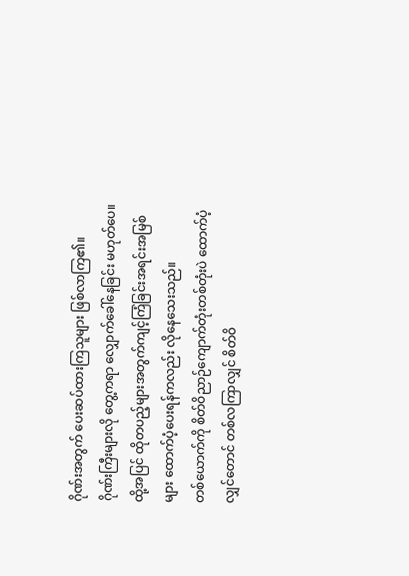ဂိုဏ်းအတွက် ပေးဆပ်ထားကြသူများ ဖြစ်လာကြ၏။
ဂိုဏ်းကြီးများလို တွေ့ကရာ လျှောက်ခေါ်နေခြင်း မဟုတ်ပေ။
ထို့အပြင် ထိုတပည့်များအတွက်ကျင့်ကြံခြင်းအရင်းအမြစ်များ ထောက်ပံ့ပေးရန်ကလည်း လိုနေသေးသည်။
တစ်ယောက်ကို စိတ်ဝိညာဉ်ကျောက်တုံးတစ်တုံးပဲ ထောက်ပံ့လျှင်တောင် တစ်လကြာလျှင် စိတ်ဝိ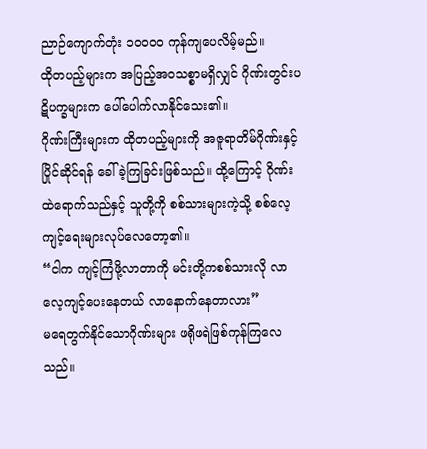ညာဉ်ကျောက်တုံး ၁၀၀၀၀ ကုန်ကျပေလိမ့်မည်။
ထိုတပည့်များက အပြည့်အ၀သစ္စာမရှိလျှင် ဂိုဏ်းတွင်းပဋိပက္ခများက ပေါ်ပေါက်လာနိုင်သေး၏။
ဂိုဏ်းကြီးများက ထိုတပည့်များကို အဇူရာတိမ်ဂိုဏ်းနှင့်ပြိုင်ဆိုင်ရန် ခေါ်ခဲ့ကြခြင်းဖြစ်သည်။ ထို့ကြောင့် ဂိုဏ်းထဲရောက်သည်နှင့် သူတို့ကို စစ်သားများကဲ့သို့ စစ်လေ့ကျင့်ရေးများလုပ်လေတော့၏။
“ငါက ကျင့်ကြံဖို့လာတာကို မင်းတို့ကစစ်သားလို လာလေ့ကျင့်ပေးနေတယ် လာနောက်နေတာလား”
မရေတွက်နိုင်သောဂိုဏ်းများ ဖရိုဖရဲဖြစ်ကုန်ကြလေသည်။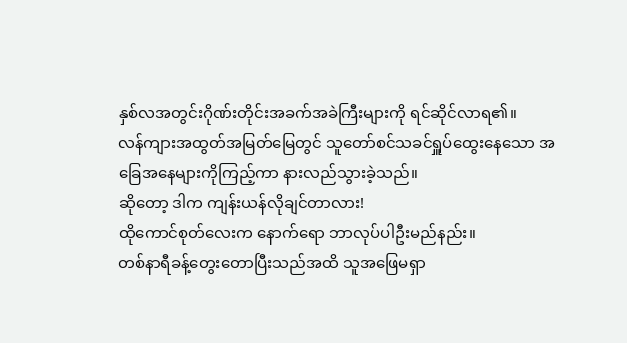နှစ်လအတွင်းဂိုဏ်းတိုင်းအခက်အခဲကြီးများကို ရင်ဆိုင်လာရ၏။
လန်ကျားအထွတ်အမြတ်မြေတွင် သူတော်စင်သခင်ရှူပ်ထွေးနေသော အခြေအနေများကိုကြည့်ကာ နားလည်သွားခဲ့သည်။
ဆိုတော့ ဒါက ကျန်းယန်လိုချင်တာလား!
ထိုကောင်စုတ်လေးက နောက်ရော ဘာလုပ်ပါဦးမည်နည်း။
တစ်နာရီခန့်တွေးတောပြီးသည်အထိ သူအဖြေမရှာ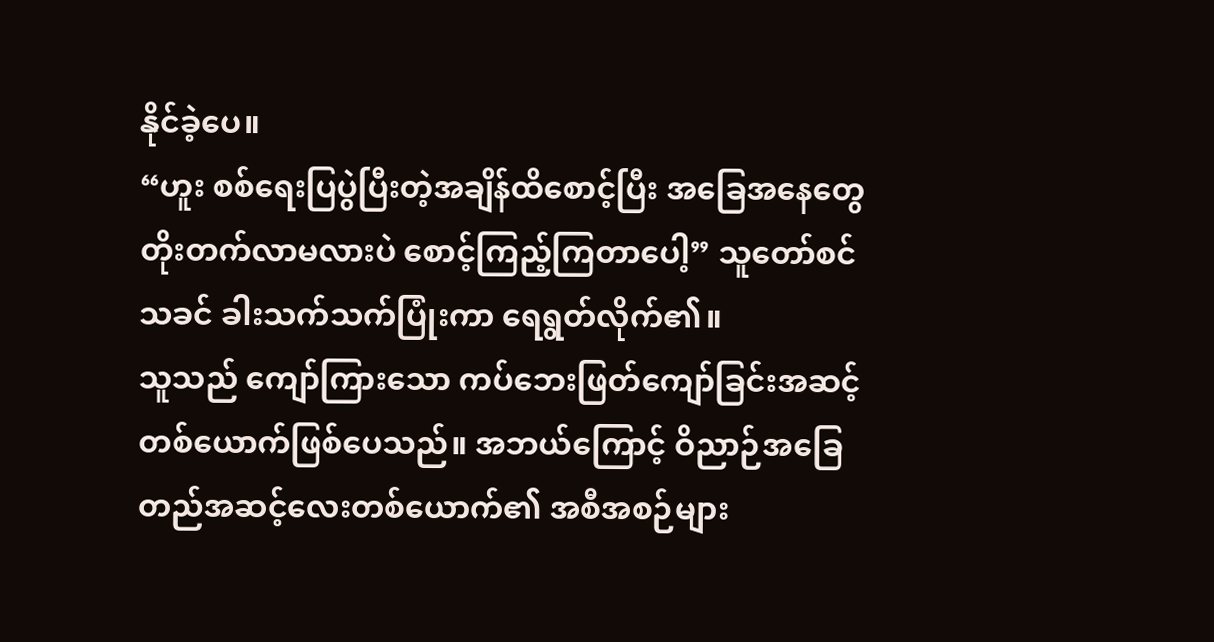နိုင်ခဲ့ပေ။
“ဟူး စစ်ရေးပြပွဲပြီးတဲ့အချိန်ထိစောင့်ပြီး အခြေအနေတွေတိုးတက်လာမလားပဲ စောင့်ကြည့်ကြတာပေါ့” သူတော်စင်သခင် ခါးသက်သက်ပြုံးကာ ရေရွတ်လိုက်၏။
သူသည် ကျော်ကြားသော ကပ်ဘေးဖြတ်ကျော်ခြင်းအဆင့်တစ်ယောက်ဖြစ်ပေသည်။ အဘယ်ကြောင့် ဝိညာဉ်အခြေတည်အဆင့်လေးတစ်ယောက်၏ အစီအစဉ်များ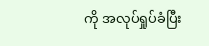ကို အလုပ်ရှုပ်ခံပြီး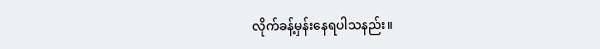လိုက်ခန့်မှန်းနေရပါသနည်း။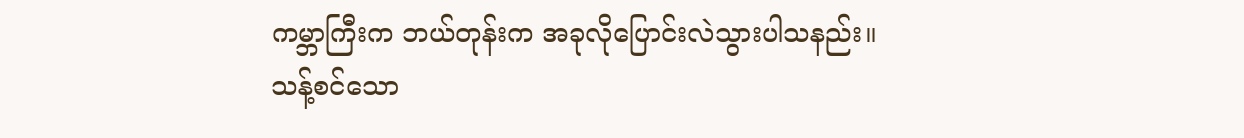ကမ္ဘာကြီးက ဘယ်တုန်းက အခုလိုပြောင်းလဲသွားပါသနည်း။
သန့်စင်သော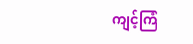ကျင့်ကြံ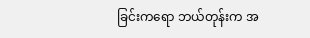ခြင်းကရော ဘယ်တုန်းက အ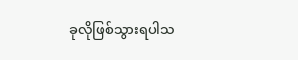ခုလိုဖြစ်သွားရပါသ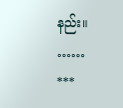နည်း။
……
***